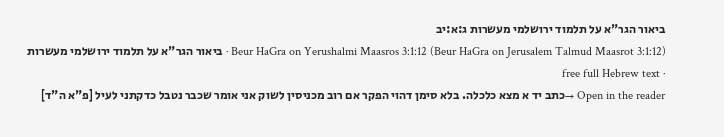ביאור הגר"א על תלמוד ירושלמי מעשרות ג:א:יב
Beur HaGra on Yerushalmi Maasros 3:1:12 (Beur HaGra on Jerusalem Talmud Maasrot 3:1:12) · ביאור הגר"א על תלמוד ירושלמי מעשרות · free full Hebrew text
Open in the reader →כתב יד א מצא כלכלה. בלא סימן דהוי הפקר אם רוב מכניסין לשוק אני אומר שכבר נטבל כדקתני לעיל [פ"א ה"ד]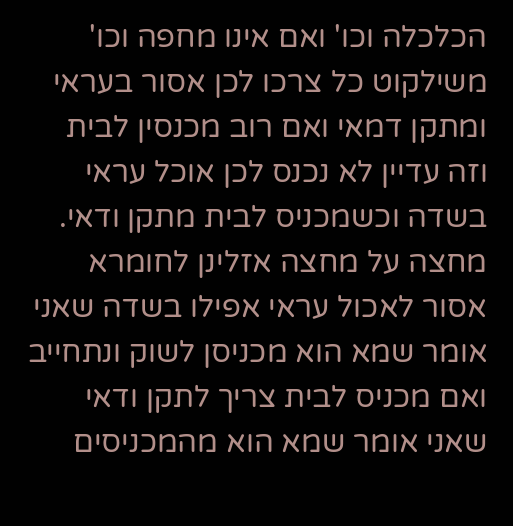הכלכלה וכו' ואם אינו מחפה וכו' משילקוט כל צרכו לכן אסור בעראי ומתקן דמאי ואם רוב מכנסין לבית וזה עדיין לא נכנס לכן אוכל עראי בשדה וכשמכניס לבית מתקן ודאי. מחצה על מחצה אזלינן לחומרא אסור לאכול עראי אפילו בשדה שאני אומר שמא הוא מכניסן לשוק ונתחייב ואם מכניס לבית צריך לתקן ודאי שאני אומר שמא הוא מהמכניסים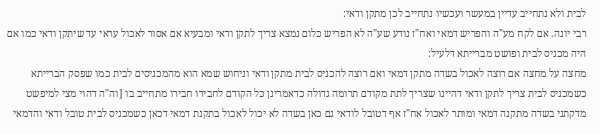לבית ולא נתחייב עדיין במעשר ועכשיו נתחייב לכן מתקן ודאי:
רבי יונה. אם לקח מע"ה והפריש דמאי ואח"ז נודע שע"ה לא הפריש כלום נמצא צריך לתקן ודאי ומבעיא אם אסור לאכול עראי עד שיתקן ודאי כמו אם היה מכניס לבית ופושט מברייתא דלעיל:
מחצה על מחצה אם רוצה לאכול בשדה מתקן דמאי ואם רוצה להכניס לבית מתקן ודאי וניחוש שמא הוא מהמכניסים לבית כמו שפסק הברייתא כשמכניס לבית צריך לתקן ודאי דהיינו שצריך לתת מקודם תרומה גדולה כדאמרינן כל הקודם לחבירו חבירו מתחייב בו [וה"ה דהוי מצי למיפשט מדקתני בשדה מתקנה דמאי ומותר לאכול אח"ז אף דטובל לודאי גם כאן בשדה לא יכול לאכול בתקנת דמאי דכאן כשמכניס לבית טובל ודאי והדמאי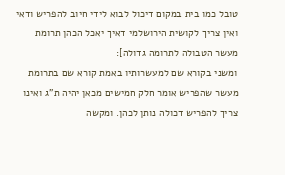טובל כמו בית במקום דיכול לבוא לידי חיוב להפריש ודאי ואין צריך לקושית הירושלמי דאיך יאכל הכהן תרומת מעשר הטבולה לתרומה גדולה]:
ומשני בקורא שם למעשרותיו באמת קורא שם בתרומת מעשר שהפריש אומר חלק חמישים מכאן יהיה ת"ג ואינו צריך להפריש דכולה נותן לכהן. ומקשה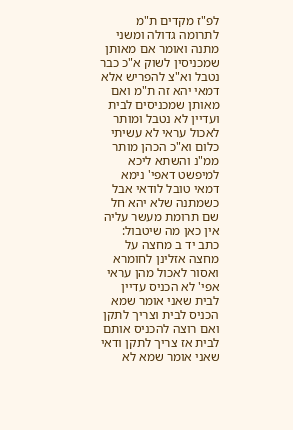לפ"ז מקדים ת"מ לתרומה גדולה ומשני מתנה ואומר אם מאותן שמכניסין לשוק א"כ כבר נטבל וא"צ להפריש אלא דמאי יהא זה ת"מ ואם מאותן שמכניסים לבית ועדיין לא נטבל ומותר לאכול עראי לא עשיתי כלום וא"כ הכהן מותר ממ"נ והשתא ליכא למיפשט דאפי' נימא דמאי טובל לודאי אבל כשמתנה שלא יהא חל שם תרומת מעשר עליה אין כאן מה שיטבול:
כתב יד ב מחצה על מחצה אזלינן לחומרא ואסור לאכול מהן עראי אפי' לא הכניס עדיין לבית שאני אומר שמא הכניס לבית וצריך לתקן ואם רוצה להכניס אותם לבית אז צריך לתקן ודאי שאני אומר שמא לא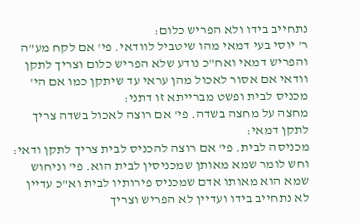נתחייב בידו ולא הפריש כלום:
ר' יוסי בעי דמאי מהו שיטביל לוודאי. פי' אם לקח מע"ה והפריש דמאי ואח"כ נודע שלא הפריש כלום וצריך לתקן וודאי אם אסור לאכול מהן עראי עד שיתקן כמו אם הי' מכניס לבית ופשט מברייתא זו דתני:
מחצה על מחצה בשדה. פי' אם רוצה לאכול בשדה צריך לתקן דמאי:
מכניסה לבית. פי' אם רוצה להכניס לבית צריך לתקן ודאי:
וחש לומר שמא מאותן שמכניסין לבית הוא. פי' וניחוש שמא הוא מאותו אדם שמכניס פירותיו לבית וא"כ עדיין לא נתחייב בידו ועדיין לא הפריש וצריך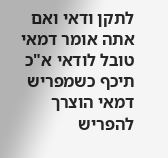לתקן ודאי ואם אתה אומר דמאי טובל לודאי א"כ תיכף כשמפריש דמאי הוצרך להפריש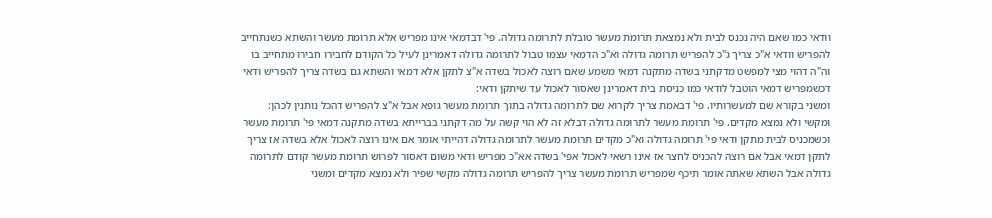וודאי כמו שאם היה נכנס לבית ולא נמצאת תרומת מעשר טובלת לתרומה גדולה. פי' דבדמאי אינו מפריש אלא תרומת מעשר והשתא כשנתחייב להפריש וודאי א"כ צריך ג"כ להפריש תרומה גדולה וא"כ הדמאי עצמו טבול לתרומה גדולה דאמרינן לעיל כל הקודם לחבירו חבירו מתחייב בו וה"ה דהוי מצי למפשט מדקתני בשדה מתקנה דמאי משמע שאם רוצה לאכול בשדה א"צ לתקן אלא דמאי והשתא גם בשדה צריך להפריש ודאי דכשמפריש דמאי הוטבל לודאי כמו כניסת בית דאמרינן שאסור לאכול עד שיתקן ודאי:
ומשני בקורא שם למעשרותיו. פי' דבאמת צריך לקרוא שם לתרומה גדולה בתוך תרומת מעשר גופא אבל א"צ להפריש דהכל נותנין לכהן:
ומקשי ולא נמצא מקדים. פי' תרומת מעשר לתרומה גדולה דבלא זה לא הוי קשה על מה דקתני בברייתא בשדה מתקנה דמאי פי' תרומת מעשר וכשמכניס לבית מתקן ודאי פי' תרומה גדולה וא"כ מקדים תרומת מעשר לתרומה גדולה דהייתי אומר אם אינו רוצה לאכול אלא בשדה אז צריך לתקן דמאי אבל אם רוצה להכניס לחצר אז אינו רשאי לאכול אפי' בשדה אא"כ מפריש ודאי משום דאסור לפרוש תרומת מעשר קודם לתרומה גדולה אבל השתא שאתה אומר תיכף שמפריש תרומת מעשר צריך להפריש תרומה גדולה מקשי שפיר ולא נמצא מקדים ומשני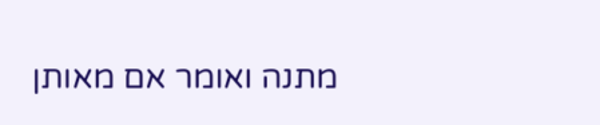מתנה ואומר אם מאותן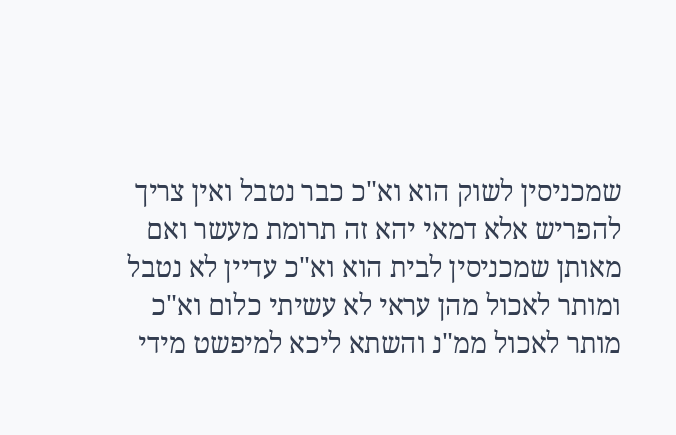שמכניסין לשוק הוא וא"כ כבר נטבל ואין צריך להפריש אלא דמאי יהא זה תרומת מעשר ואם מאותן שמכניסין לבית הוא וא"כ עדיין לא נטבל ומותר לאכול מהן עראי לא עשיתי כלום וא"כ מותר לאכול ממ"נ והשתא ליכא למיפשט מידי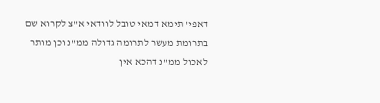דאפי' תימא דמאי טובל לוודאי א"צ לקרוא שם בתרומת מעשר לתרומה גדולה ממ"נ וכן מותר לאכול ממ"נ דהכא אין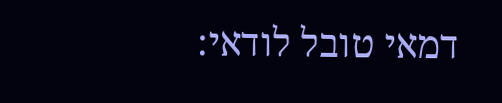דמאי טובל לודאי: